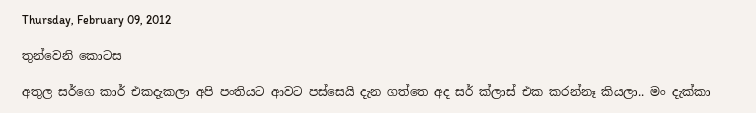Thursday, February 09, 2012

තුන්වෙනි කොටස

අතුල සර්ගෙ කාර් එකදැකලා අපි පංතියට ආවට පස්සෙයි දැන ගත්තෙ අද සර් ක්ලාස් එක කරන්නෑ කියලා.. මං දැක්කා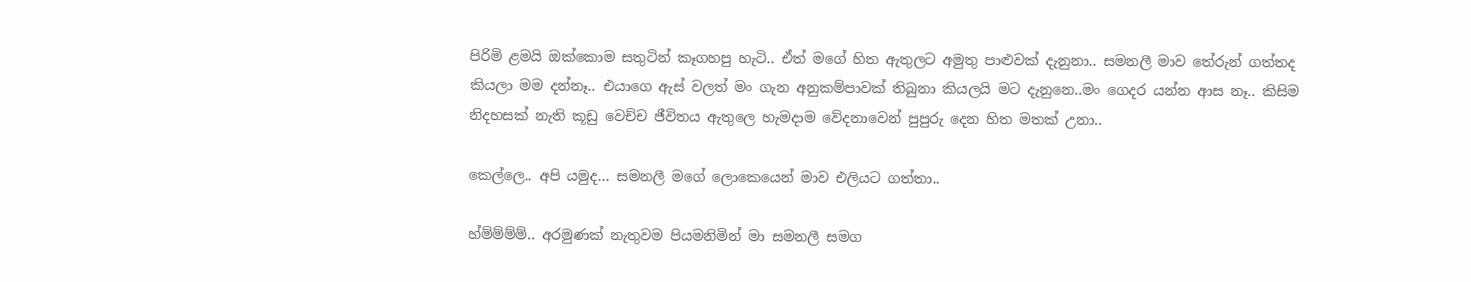පිරිමි ළමයි ඔක්කොම සතුටින් කෑගහපු හැටි.. ඒත් මගේ හිත ඇතුලට අමුතු පාළුවක් දැනුනා.. සමනලී මාව තේරුන් ගත්තද කියලා මම දන්නෑ.. එයාගෙ ඇස් වලත් මං ගැන අනුකම්පාවක් තිබුනා කියලයි මට දැනුනෙ..මං ගෙදර යන්න ආස නෑ.. කිසිම නිදහසක් නැති කූඩු වෙච්ච ජීවිතය ඇතුලෙ හැමදාම‍ වේදනාවෙන් පුපුරු දෙන හිත මතක් උනා..

කෙල්ලෙ.. අපි යමුද... සමනලී මගේ ලොකෙයෙන් මාව එලියට ගත්තා..

හ්ම්ම්ම්ම්.. අරමුණක් නැතුවම පියමනිමින් මා සමනලී සමග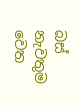බස් නැවතුම වෙත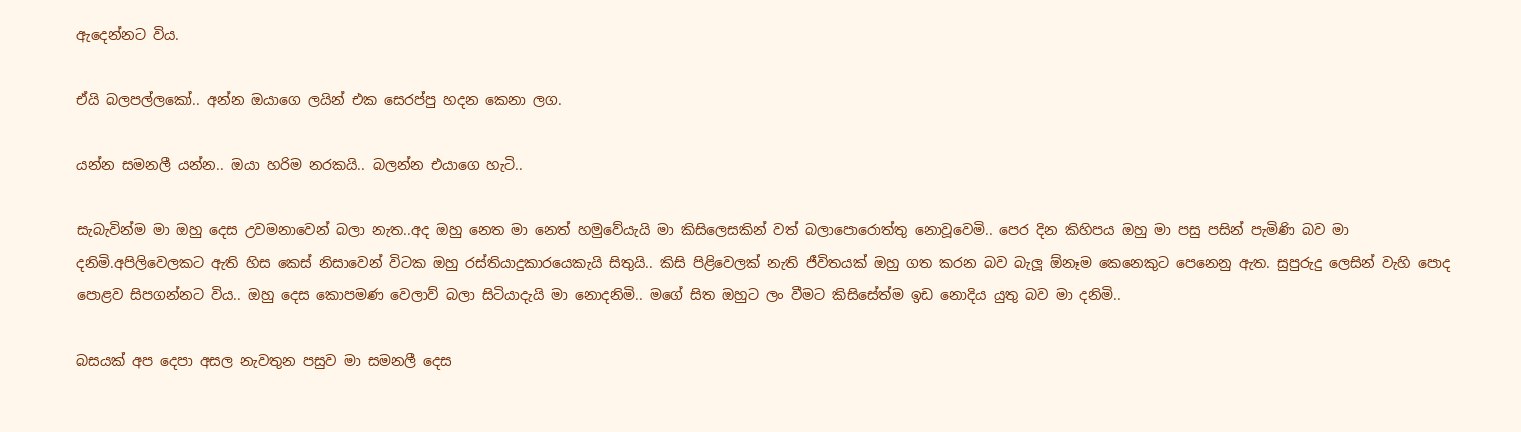ඇදෙන්නට විය.

ඒයි බලපල්ලකෝ.. අන්න ඔයාගෙ ලයින් එක සෙරප්පු හදන කෙනා ලග.

යන්න සමනලී යන්න.. ඔයා හරිම නරකයි.. බලන්න එයාගෙ හැටි..

සැබැවින්ම මා ඔහු දෙස උවමනාවෙන් බලා නැත..අද ඔහු නෙත මා නෙත් හමුවේයැයි මා කිසිලෙසකින් වත් බලාපොරොත්තු නොවූවෙමි.. පෙර දින කිහිපය ඔහු මා පසු පසින් පැමිණි බව මා දනිමි.අපිලිවෙලකට ඇති හිස කෙස් නිසාවෙන් විටක ඔහු රස්තියාදුකාරයෙකැයි සිතුයි.. කිසි පිළිවෙලක් නැති ජීවිතයක් ඔහු ගත කරන බව බැලූ ඕනෑම කෙනෙකුට පෙනෙනු ඇත. සුපුරුදු ලෙසින් වැහි පොද පොළව සිපගන්නට විය.. ඔහු දෙස කොපමණ වෙලාව් බලා සිටියාදැයි මා නොදනිමි.. මගේ සිත ඔහුට ලං වීමට කිසිසේත්ම ඉඩ නොදිය යුතු බව මා දනිමි..

බසයක් අප දෙපා අසල නැවතුන පසුව මා සමනලී දෙස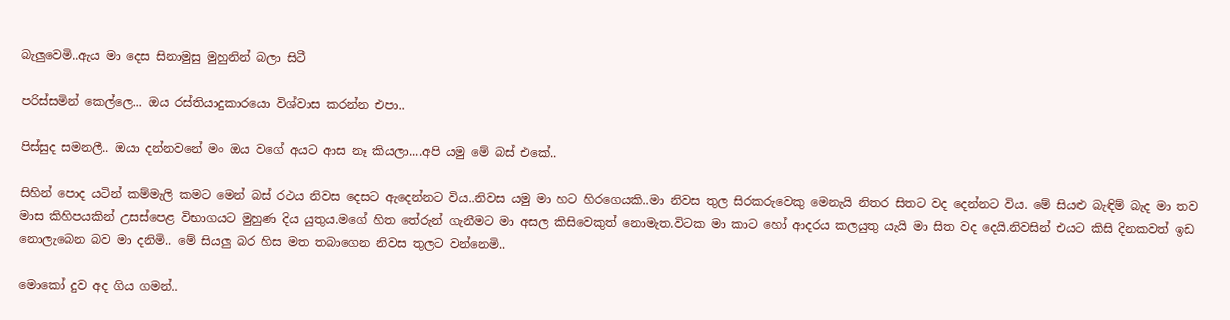බැලුවෙමි..ඇය මා‍ දෙස සිනාමුසු මුහුනින් බලා සිටී

පරිස්සමින් කෙල්ලෙ... ඔය රස්තියාදුකා‍රයො විශ්වාස කරන්න එපා..

පිස්සුද සමනලී.. ඔයා දන්නවනේ මං ඔය වගේ අයට ආස නෑ කියලා....අපි යමු මේ බස් එකේ..

සිහින් පොද යටින් කම්මැලි කමට මෙන් බස් රථය නිවස දෙසට ඇදෙන්නට විය..නිවස යමු මා හට හිරගෙයකි..මා නිවස තුල සිරකරුවෙකු මෙනැයි නිතර සිතට වද දෙන්නට විය. මේ සියළු බැඳිම් බැද මා තව මාස කිහිපයකින් උසස්පෙළ විභාගයට මුහුණ දිය යුතුය.මගේ හිත තේරුන් ගැනීමට මා අසල කිසිවෙකුත් නොමැත.විටක මා කාට හෝ ආදරය කලයුතු යැයි මා සිත වද දෙයි.නිවසින් එයට කිසි දිනකවත් ඉඩ නොලැබෙන බව මා දනිමි.. මේ සියලු බර හිස මත තබාගෙන නිවස තුලට වන්නෙමි..

මොකෝ දුව අද ගිය ගමන්..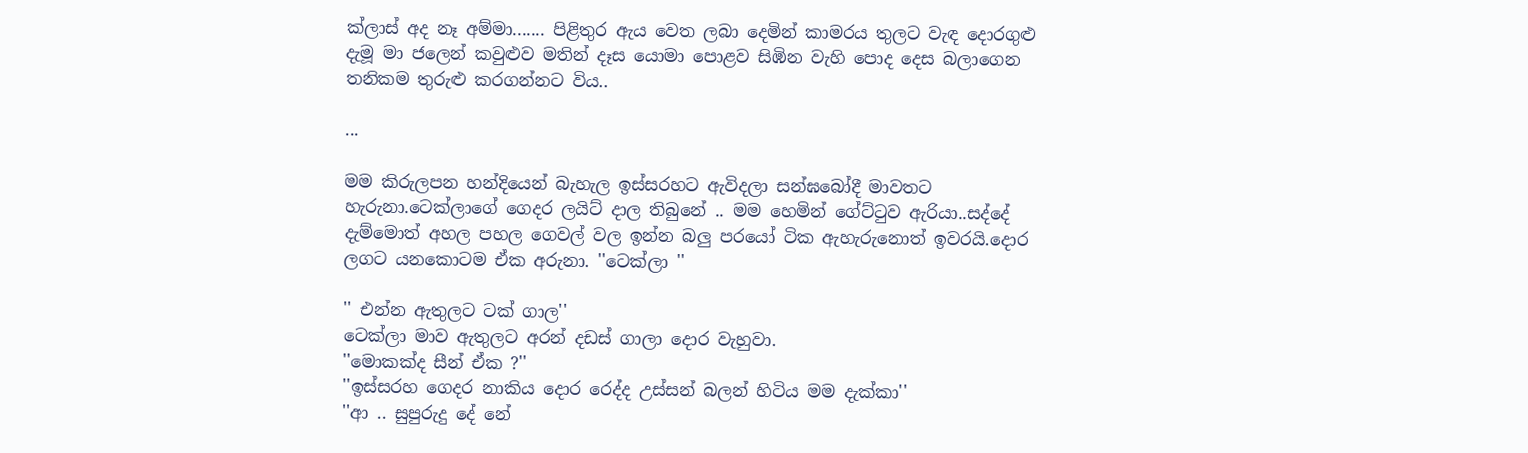ක්ලාස් අද නෑ අම්මා....... පිළිතුර ඇය වෙත ලබා දෙමින් කාමරය තුලට වැඳ දොරගුළු දැමූ මා ජලෙන් කවුළුව මතින් දෑස යොමා පොළව සිඹින වැහි පොද දෙස බලාගෙන තනිකම තුරුළු කරගන්නට විය..

...

මම කිරුලපන හන්දියෙන් බැහැල ඉස්සරහට ඇවිදලා සන්ඝබෝදී මාවතට හැරුනා.ටෙක්ලාගේ ගෙදර ලයිට් දාල තිබුනේ .. මම හෙමින් ගේට්ටුව ඇරියා..සද්දේ දැම්මොත් අහල පහල ගෙවල් වල ඉන්න බලු පරයෝ ටික ඇහැරුනොත් ඉවරයි.දොර ලගට යනකොටම ඒක අරුනා. ''ටෙක්ලා ''

'' එන්න ඇතුලට ටක් ගාල''
ටෙක්ලා මාව ඇතුලට අරන් දඩස් ගාලා දොර වැහුවා.
''මොකක්ද සීන් ඒක ?''
''ඉස්සරහ ගෙදර නාකිය දොර රෙද්ද උස්සන් බලන් හිටිය මම දැක්කා''
''ආ .. සුපුරුදු දේ නේ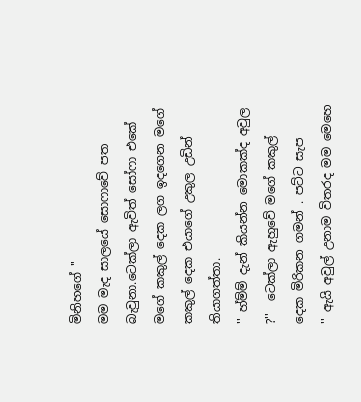මිනිහගේ ''
මම මැද සාලයේ සොෆාවේ පත බැවුනා.ටෙක්ලා ඇවිත් සෝෆා එකේ මගේ කකුල් දෙක ලග ඉදගෙන මගේ කකුල් දෙක එයාගේ උකුල උඩින් තියාගත්තා.
'' හ්ම්ම් දැන් කියන්න මොකක්ද අවුල ?''  ටෙක්ලා ඇහුවේ මගේ කකුල් දෙක මිරිකන ගමන් . පට්ට සැප
'' ඇයි අවුල් උනාම විතරද මම මෙහෙ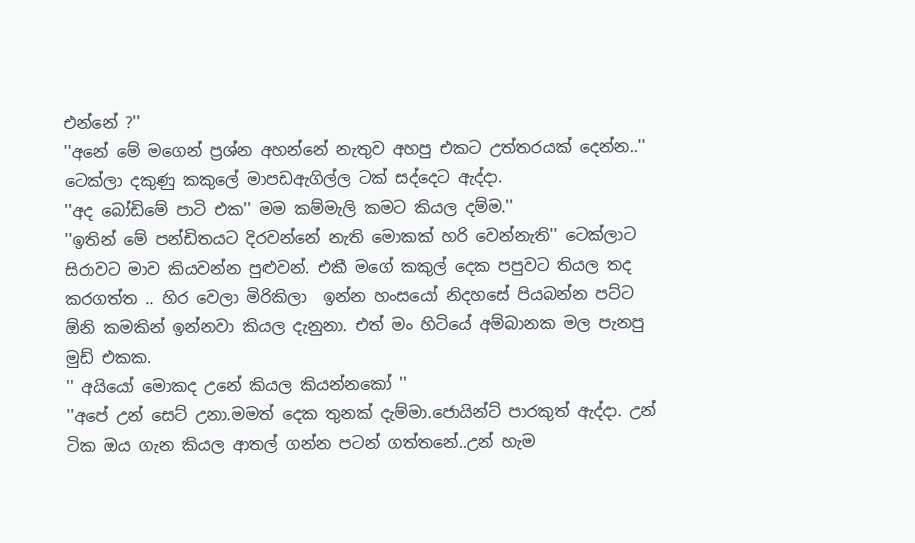එන්නේ ?''
''අනේ මේ මගෙන් ප්‍රශ්න අහන්නේ නැතුව අහපු එකට උත්තරයක් දෙන්න..'' ටෙක්ලා දකුණු කකුලේ මාපඩඇගිල්ල ටක් සද්දෙට ඇද්දා.
''අද බෝඩිමේ පාටි එක'' මම කම්මැලි කමට කියල දම්ම.''
''ඉතින් මේ පන්ඩිතයට දිරවන්නේ නැති මොකක් හරි වෙන්නැති'' ටෙක්ලාට සිරාවට මාව කියවන්න පුළුවන්. එකී මගේ කකුල් දෙක පපුවට තියල තද කරගත්ත .. හිර වෙලා මිරිකිලා  ඉන්න හංසයෝ නිදහසේ පියබන්න පට්ට ඕනි කමකින් ඉන්නවා කියල දැනුනා. එත් මං හිටියේ අම්බානක මල පැනපු මුඩ් එකක.
'' අයියෝ මොකද උනේ කියල කියන්නකෝ ''
''අපේ උන් සෙට් උනා.මමත් දෙක තුනක් දැම්මා.ජොයින්ට් පාරකුත් ඇද්දා. උන් ටික ඔය ගැන කියල ආතල් ගන්න පටන් ගත්තනේ..උන් හැම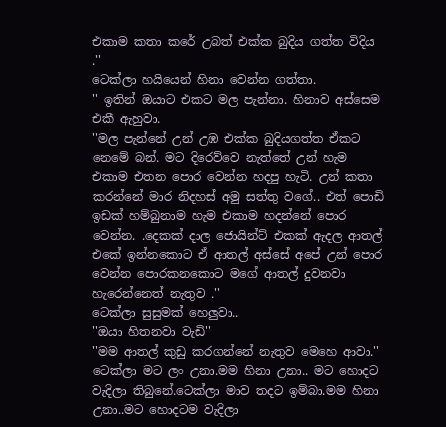එකාම කතා කරේ උබත් එක්ක බුදිය ගත්ත විදිය .''
ටෙක්ලා හයියෙන් හිනා වෙන්න ගත්තා.
'' ඉතින් ඔයාට එකට මල පැන්නා. හිනාව අස්සෙම එකී ඇහුවා.
''මල පැන්නේ උන් උඹ එක්ක බුදියගත්ත ඒකට නෙමේ බන්. මට දිරෙව්වෙ නැත්තේ උන් හැම එකාම එතන පොර වෙන්න හදපු හැටි. උන් කතා කරන්නේ මාර නිදහස් අමු සත්තු වගේ.. එත් පොඩි ඉඩක් හම්බුනාම හැම එකාම හදන්නේ පොර වෙන්න. .දෙකක් දාල ජොයින්ට් එකක් ඇදල ආතල් එකේ ඉන්නකොට ඒ ආතල් අස්සේ අපේ උන් පොර වෙන්න පොරකනකොට මගේ ආතල් දුවනවා හැරෙන්නෙත් නැතුව .''
ටෙක්ලා සුසුමක් හෙලුවා..
''ඔයා හිතනවා වැඩි''
''මම ආතල් කුඩු කරගන්නේ නැතුව මෙහෙ ආවා.''
ටෙක්ලා මට ලං උනා.මම හිනා උනා.. මට හොදට වැදිලා තිබුනේ.ටෙක්ලා මාව තදට ඉම්බා.මම හිනා උනා..මට හොදටම වැදිලා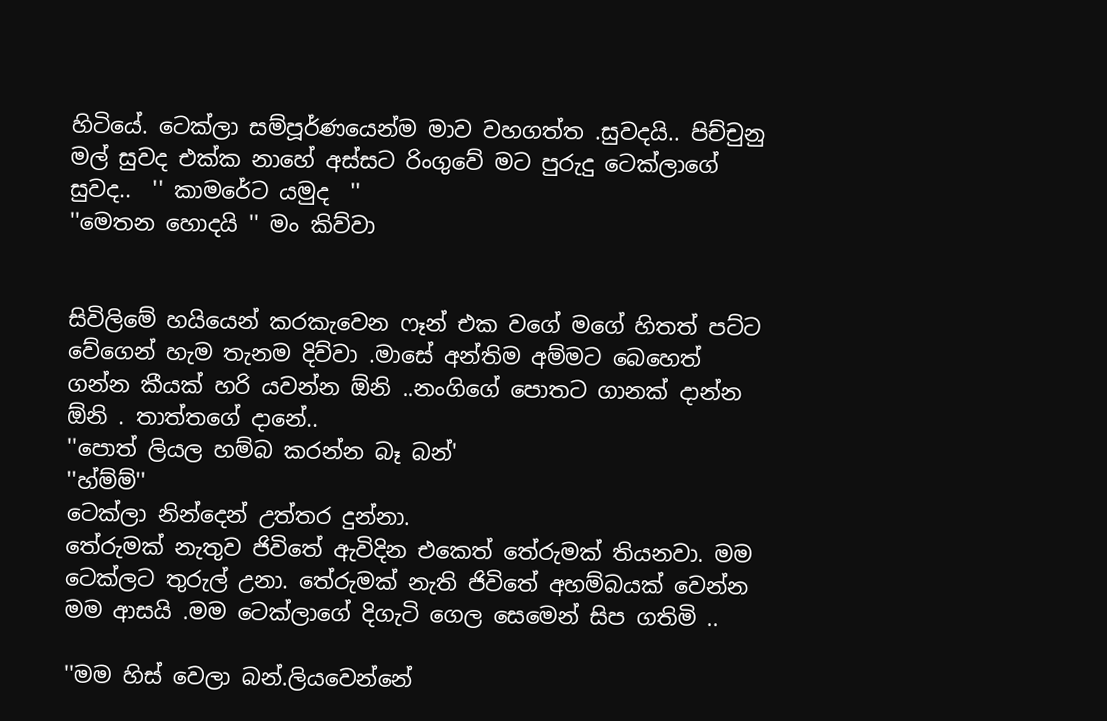හිටියේ. ටෙක්ලා සම්පූර්ණයෙන්ම මාව වහගත්ත .සුවදයි.. පිච්චුනු මල් සුවද එක්ක නාහේ අස්සට රිංගුවේ මට පුරුදු ටෙක්ලාගේ සුවද..  '' කාමරේට යමුද  ''
''මෙතන හොදයි '' මං කිව්වා


සිවිලිමේ හයියෙන් කරකැවෙන ෆෑන් එක වගේ මගේ හිතත් පට්ට වේගෙන් හැම තැනම දිව්වා .මාසේ අන්තිම අම්මට බෙහෙත් ගන්න කීයක් හරි යවන්න ඕනි ..නංගිගේ පොතට ගානක් දාන්න ඕනි . තාත්තගේ දානේ..
''පොත් ලියල හම්බ කරන්න බෑ බන්'
''හ්ම්ම්''
ටෙක්ලා නින්දෙන් උත්තර දුන්නා.
තේරුමක් නැතුව ජිවිතේ ඇවිදින එකෙත් තේරුමක් තියනවා. මම ටෙක්ලට තුරුල් උනා. තේරුමක් නැති ජිවිතේ අහම්බයක් වෙන්න මම ආසයි .මම ටෙක්ලාගේ දිගැටි ගෙල සෙමෙන් සිප ගතිමි ..

''මම හිස් වෙලා බන්.ලියවෙන්නේ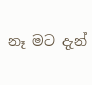නෑ මට දැන්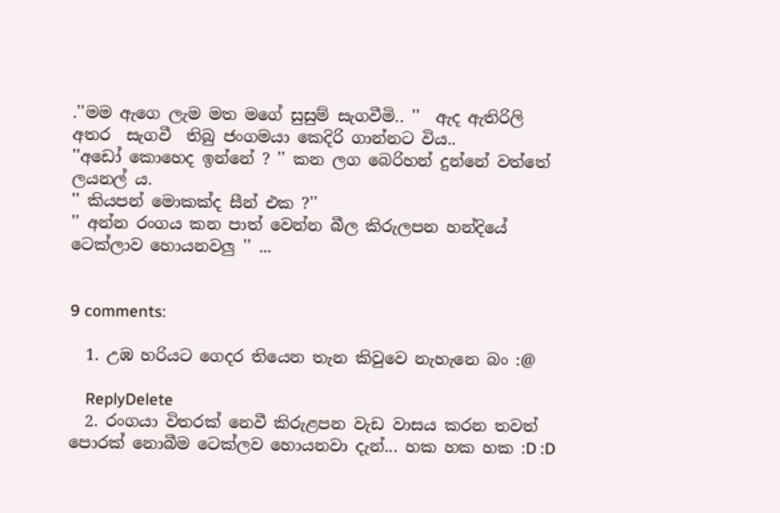.''මම ඇගෙ ලැම මත මගේ සුසුම් සැගවීමි.. ''  ඇද ඇතිරිලි අතර  සැගවී  තිබු ජංගමයා කෙදිරි ගාන්නට විය..
''අඩෝ කොහෙද ඉන්නේ ? '' කන ලග බෙරිහන් දුන්නේ වත්තේ ලයනල් ය.
'' කියපන් මොකක්ද සීන් එක ?''
'' අන්න රංගය කන පාත් වෙන්න බීල කිරුලපන හන්දියේ ටෙක්ලාව හොයනවලු '' ...


9 comments:

  1. උඹ හරියට ගෙදර තියෙන තැන කිවුවෙ නැහැනෙ බං :@

    ReplyDelete
  2. රංගයා විතරක් නෙවී කිරුළපන වැඩ වාසය කරන තවත් පොරක් නොබීම ටෙක්ලව හොයනවා දැන්... හක හක හක :D :D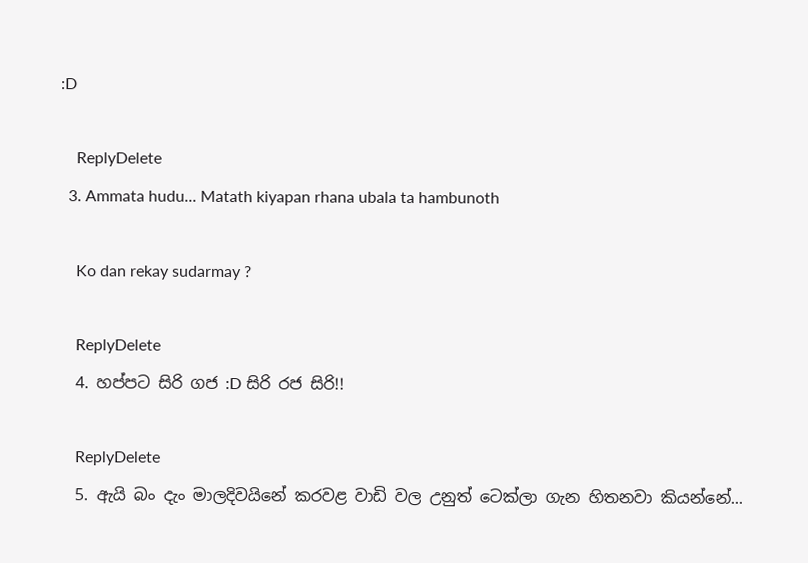:D

    ReplyDelete
  3. Ammata hudu... Matath kiyapan rhana ubala ta hambunoth

    Ko dan rekay sudarmay ?

    ReplyDelete
  4. හප්පට සිරි ගජ :D සිරි රජ සිරි!!

    ReplyDelete
  5. ඇයි බං දැං මාලදිවයිනේ කරවළ වාඩි වල උනුත් ටෙක්ලා ගැන හිතනවා කියන්නේ...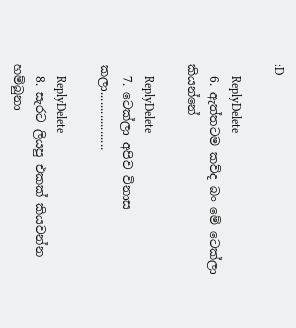:D

    ReplyDelete
  6. ඇත්තටම කව්ද බං මේ ටෙක්ලා කියන්නේ

    ReplyDelete
  7. ටෙක්ලා අපිව විනාස කලා..................

    ReplyDelete
  8. සැරට ලියපු එකක් කියවන්න හම්බුනා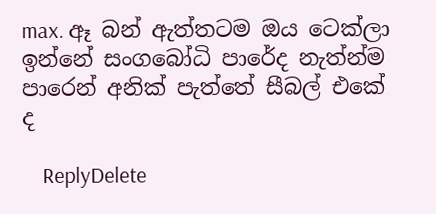max. ඈ බන් ඇත්තටම ඔය ටෙක්ලා ඉන්නේ සංගබෝධි පාරේද නැත්න්ම පාරෙන් අනික් පැත්තේ සීබල් එකේ ද

    ReplyDelete